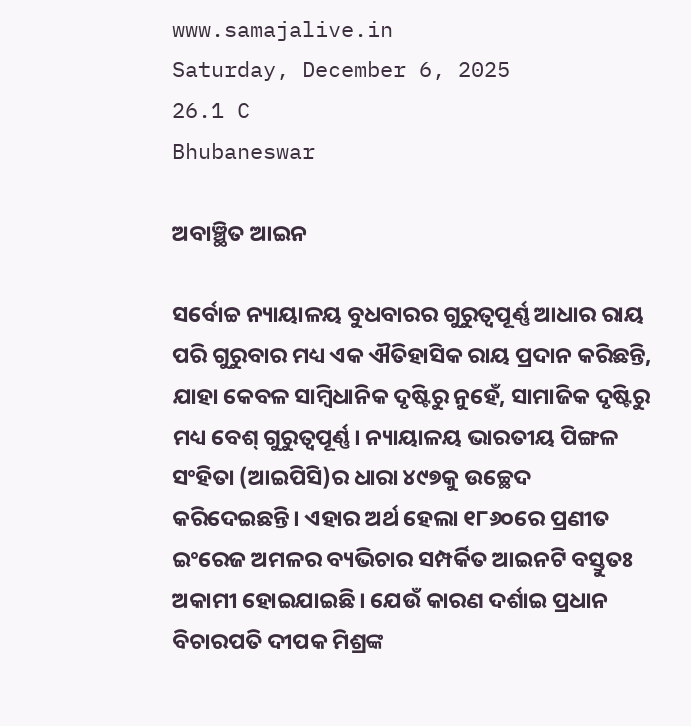www.samajalive.in
Saturday, December 6, 2025
26.1 C
Bhubaneswar

ଅବାଞ୍ଛିତ ଆଇନ

ସର୍ବୋଚ୍ଚ ନ୍ୟାୟାଳୟ ବୁଧବାରର ଗୁରୁତ୍ବପୂର୍ଣ୍ଣ ଆଧାର ରାୟ ପରି ଗୁରୁବାର ମଧ୍ୟ ଏକ ଐତିହାସିକ ରାୟ ପ୍ରଦାନ କରିଛନ୍ତି, ଯାହା କେବଳ ସାମ୍ବିଧାନିକ ଦୃଷ୍ଟିରୁ ନୁହେଁ, ସାମାଜିକ ଦୃଷ୍ଟିରୁ ମଧ୍ୟ ବେଶ୍ ଗୁରୁତ୍ବପୂର୍ଣ୍ଣ। ନ୍ୟାୟାଳୟ ଭାରତୀୟ ପିଙ୍ଗଳ ସଂହିତା (ଆଇପିସି)ର ଧାରା ୪୯୭କୁ ଉଚ୍ଛେଦ କରିଦେଇଛନ୍ତି। ଏହାର ଅର୍ଥ ହେଲା ୧୮୬୦ରେ ପ୍ରଣୀତ ଇଂରେଜ ଅମଳର ବ୍ୟଭିଚାର ସମ୍ପର୍କିତ ଆଇନଟି ବସ୍ତୁତଃ ଅକାମୀ ହୋଇଯାଇଛି। ଯେଉଁ କାରଣ ଦର୍ଶାଇ ପ୍ରଧାନ ବିଚାରପତି ଦୀପକ ମିଶ୍ରଙ୍କ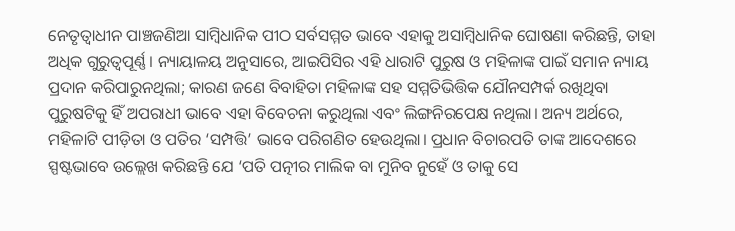ନେତୃତ୍ବାଧୀନ ପାଞ୍ଚଜଣିଆ ସାମ୍ବିଧାନିକ ପୀଠ ସର୍ବସମ୍ମତ ଭାବେ ଏହାକୁ ଅସାମ୍ବିଧାନିକ ଘୋଷଣା କରିଛନ୍ତି, ତାହା ଅଧିକ ଗୁରୁତ୍ବପୂର୍ଣ୍ଣ। ନ୍ୟାୟାଳୟ ଅନୁସାରେ, ଆଇପିସିର ଏହି ଧାରାଟି ପୁରୁଷ ଓ ମହିଳାଙ୍କ ପାଇଁ ସମାନ ନ୍ୟାୟ ପ୍ରଦାନ କରିପାରୁନଥିଲା; କାରଣ ଜଣେ ବିବାହିତା ମହିଳାଙ୍କ ସହ ସମ୍ମତିଭିତ୍ତିକ ଯୌନସମ୍ପର୍କ ରଖିଥିବା ପୁରୁଷଟିକୁ ହିଁ ଅପରାଧୀ ଭାବେ ଏହା ବିବେଚନା କରୁଥିଲା ଏବଂ ଲିଙ୍ଗନିରପେକ୍ଷ ନଥିଲା। ଅନ୍ୟ ଅର୍ଥରେ, ମହିଳାଟି ପୀଡ଼ିତା ଓ ପତିର ‘ସମ୍ପତ୍ତି’ ଭାବେ ପରିଗଣିତ ହେଉଥିଲା। ପ୍ରଧାନ ବିଚାରପତି ତାଙ୍କ ଆଦେଶରେ ସ୍ପଷ୍ଟଭାବେ ଉଲ୍ଲେଖ କରିଛନ୍ତି ଯେ ‘ପତି ପତ୍ନୀର ମାଲିକ ବା ମୁନିବ ନୁହେଁ ଓ ତାକୁ ସେ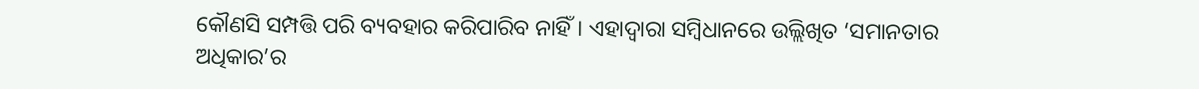କୌଣସି ସମ୍ପତ୍ତି ପରି ବ୍ୟବହାର କରିପାରିବ ନାହିଁ। ଏହାଦ୍ବାରା ସମ୍ବିଧାନରେ ଉଲ୍ଲିଖିତ ‘ସମାନତାର ଅଧିକାର’ର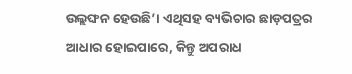ଉଲ୍ଲଙ୍ଘନ ହେଉଛି’। ଏଥିସହ ବ୍ୟଭିଚାର ଛାଡ଼ପତ୍ରର ଆଧାର ହୋଇପାରେ, କିନ୍ତୁ ଅପରାଧ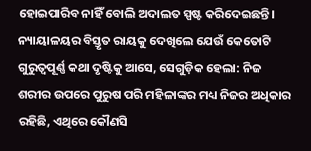ହୋଇପାରିବ ନାହିଁ ବୋଲି ଅଦାଲତ ସ୍ପଷ୍ଟ କରିଦେଇଛନ୍ତି।
ନ୍ୟାୟାଳୟର ବିସ୍ତୃତ ରାୟକୁ ଦେଖିଲେ ଯେଉଁ କେତୋଟି ଗୁରୁତ୍ବପୂର୍ଣ୍ଣ କଥା ଦୃଷ୍ଟିକୁ ଆସେ, ସେଗୁଡ଼ିକ ହେଲା: ନିଜ ଶରୀର ଉପରେ ପୁରୁଷ ପରି ମହିଳାଙ୍କର ମଧ୍ୟ ନିଜର ଅଧିକାର ରହିଛି, ଏଥିରେ କୌଣସି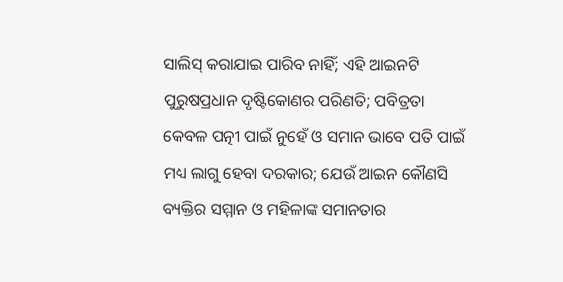ସାଲିସ୍ କରାଯାଇ ପାରିବ ନାହିଁ; ଏହି ଆଇନଟି ପୁରୁଷପ୍ରଧାନ ଦୃଷ୍ଟିକୋଣର ପରିଣତି; ପବିତ୍ରତା କେବଳ ପତ୍ନୀ ପାଇଁ ନୁହେଁ ଓ ସମାନ ଭାବେ ପତି ପାଇଁ ମଧ୍ୟ ଲାଗୁ ହେବା ଦରକାର; ଯେଉଁ ଆଇନ କୌଣସି ବ୍ୟକ୍ତିର ସମ୍ମାନ ଓ ମହିଳାଙ୍କ ସମାନତାର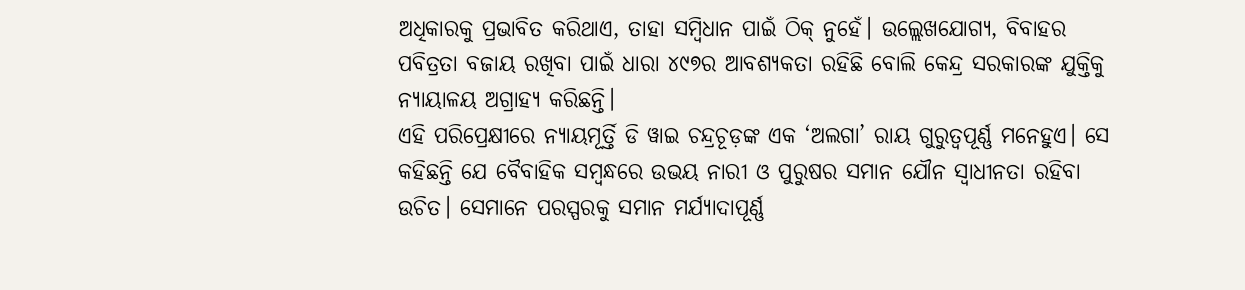ଅଧିକାରକୁ ପ୍ରଭାବିତ କରିଥାଏ, ତାହା ସମ୍ବିଧାନ ପାଇଁ ଠିକ୍ ନୁହେଁ। ଉଲ୍ଲେଖଯୋଗ୍ୟ, ବିବାହର ପବିତ୍ରତା ବଜାୟ ରଖିବା ପାଇଁ ଧାରା ୪୯୭ର ଆବଶ୍ୟକତା ରହିଛି ବୋଲି କେନ୍ଦ୍ର ସରକାରଙ୍କ ଯୁକ୍ତିକୁ ନ୍ୟାୟାଳୟ ଅଗ୍ରାହ୍ୟ କରିଛନ୍ତି।
ଏହି ପରିପ୍ରେକ୍ଷୀରେ ନ୍ୟାୟମୂର୍ତ୍ତି ଡି ୱାଇ ଚନ୍ଦ୍ରଚୂଡ଼ଙ୍କ ଏକ ‘ଅଲଗା’ ରାୟ ଗୁରୁତ୍ବପୂର୍ଣ୍ଣ ମନେହୁଏ। ସେ କହିଛନ୍ତି ଯେ ବୈବାହିକ ସମ୍ବନ୍ଧରେ ଉଭୟ ନାରୀ ଓ ପୁରୁଷର ସମାନ ଯୌନ ସ୍ବାଧୀନତା ରହିବା ଉଚିତ। ସେମାନେ ପରସ୍ପରକୁ ସମାନ ମର୍ଯ୍ୟାଦାପୂର୍ଣ୍ଣ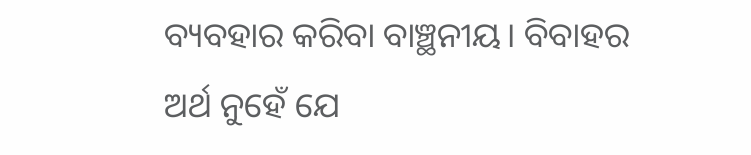ବ୍ୟବହାର କରିବା ବାଞ୍ଛନୀୟ। ବିବାହର ଅର୍ଥ ନୁହେଁ ଯେ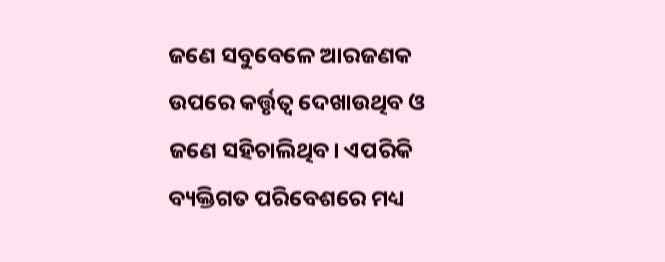ଜଣେ ସବୁବେଳେ ଆରଜଣକ ଉପରେ କର୍ତ୍ତୃତ୍ବ ଦେଖାଉଥିବ ଓ ଜଣେ ସହିଚାଲିଥିବ। ଏପରିକି ବ୍ୟକ୍ତିଗତ ପରିବେଶରେ ମଧ୍ୟ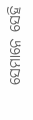ସେମାନେ ସେହି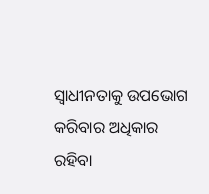ସ୍ବାଧୀନତାକୁ ଉପଭୋଗ କରିବାର ଅଧିକାର ରହିବା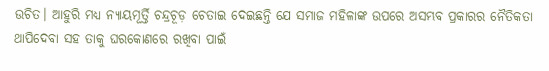ଉଚିତ। ଆହୁରି ମଧ୍ୟ ନ୍ୟାୟମୂର୍ତ୍ତି ଚନ୍ଦ୍ରଚୂଡ଼ ଚେତାଇ ଦେଇଛନ୍ତି ଯେ ସମାଜ ମହିଳାଙ୍କ ଉପରେ ଅସମ୍ଭବ ପ୍ରକାରର ନୈତିକତା ଥାପିଦେବା ସହ ତାକୁ ଘରକୋଣରେ ରଖିବା ପାଇଁ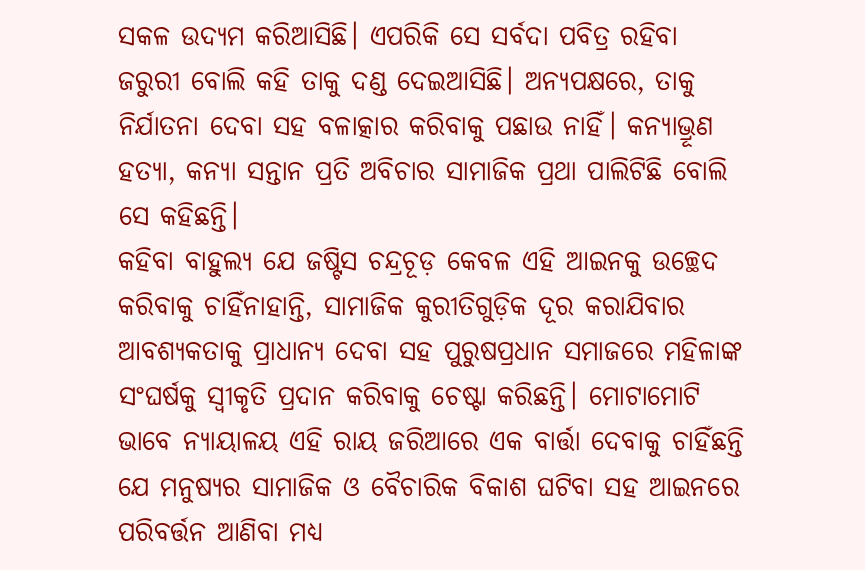ସକଳ ଉଦ୍ୟମ କରିଆସିଛି। ଏପରିକି ସେ ସର୍ବଦା ପବିତ୍ର ରହିବା ଜରୁରୀ ବୋଲି କହି ତାକୁ ଦଣ୍ଡ ଦେଇଆସିଛି। ଅନ୍ୟପକ୍ଷରେ, ତାକୁ ନିର୍ଯାତନା ଦେବା ସହ ବଳାତ୍କାର କରିବାକୁ ପଛାଉ ନାହିଁ। କନ୍ୟାଭ୍ରୂଣ ହତ୍ୟା, କନ୍ୟା ସନ୍ତାନ ପ୍ରତି ଅବିଚାର ସାମାଜିକ ପ୍ରଥା ପାଲିଟିଛି ବୋଲି ସେ କହିଛନ୍ତି।
କହିବା ବାହୁଲ୍ୟ ଯେ ଜଷ୍ଟିସ ଚନ୍ଦ୍ରଚୂଡ଼ କେବଳ ଏହି ଆଇନକୁ ଉଚ୍ଛେଦ କରିବାକୁ ଚାହିଁନାହାନ୍ତି, ସାମାଜିକ କୁରୀତିଗୁଡ଼ିକ ଦୂର କରାଯିବାର ଆବଶ୍ୟକତାକୁ ପ୍ରାଧାନ୍ୟ ଦେବା ସହ ପୁରୁଷପ୍ରଧାନ ସମାଜରେ ମହିଳାଙ୍କ ସଂଘର୍ଷକୁ ସ୍ବୀକୃତି ପ୍ରଦାନ କରିବାକୁ ଚେଷ୍ଟା କରିଛନ୍ତି। ମୋଟାମୋଟି ଭାବେ ନ୍ୟାୟାଳୟ ଏହି ରାୟ ଜରିଆରେ ଏକ ବାର୍ତ୍ତା ଦେବାକୁ ଚାହିଁଛନ୍ତି ଯେ ମନୁଷ୍ୟର ସାମାଜିକ ଓ ବୈଚାରିକ ବିକାଶ ଘଟିବା ସହ ଆଇନରେ ପରିବର୍ତ୍ତନ ଆଣିବା ମଧ୍ୟ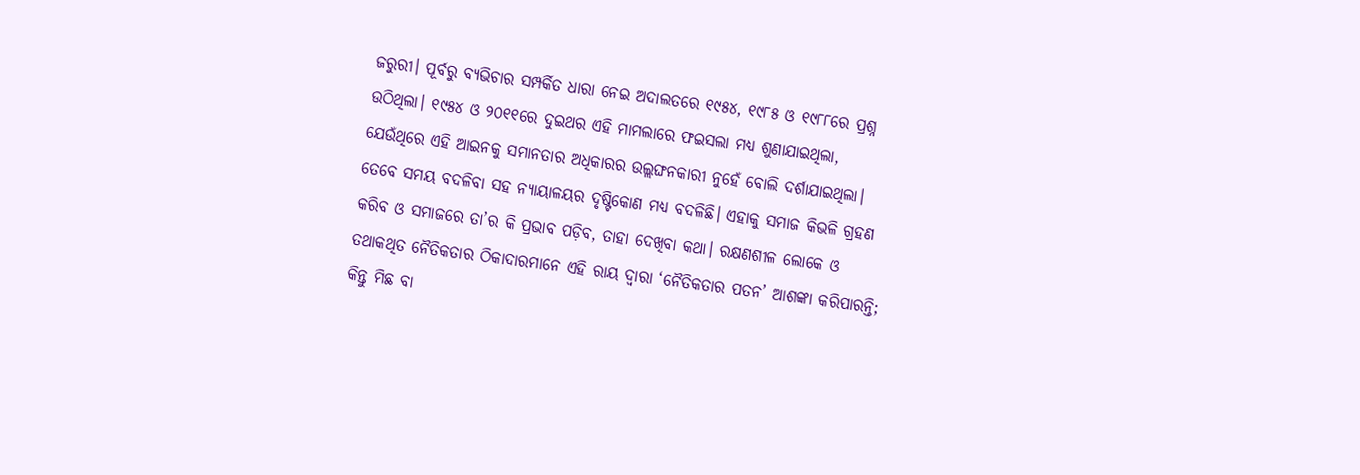ଜରୁରୀ। ପୂର୍ବରୁ ବ୍ୟଭିଚାର ସମ୍ପର୍କିତ ଧାରା ନେଇ ଅଦାଲତରେ ୧୯୫୪, ୧୯୮୫ ଓ ୧୯୮୮ରେ ପ୍ରଶ୍ନ ଉଠିଥିଲା। ୧୯୫୪ ଓ ୨୦୧୧ରେ ଦୁଇଥର ଏହି ମାମଲାରେ ଫଇସଲା ମଧ୍ୟ ଶୁଣାଯାଇଥିଲା, ଯେଉଁଥିରେ ଏହି ଆଇନକୁ ସମାନତାର ଅଧିକାରର ଉଲ୍ଲଙ୍ଘନକାରୀ ନୁହେଁ ବୋଲି ଦର୍ଶାଯାଇଥିଲା। ତେବେ ସମୟ ବଦଳିବା ସହ ନ୍ୟାୟାଳୟର ଦୃଷ୍ଟିକୋଣ ମଧ୍ୟ ବଦଳିଛି। ଏହାକୁ ସମାଜ କିଭଳି ଗ୍ରହଣ କରିବ ଓ ସମାଜରେ ତା’ର କି ପ୍ରଭାବ ପଡ଼ିବ, ତାହା ଦେଖିବା କଥା। ରକ୍ଷଣଶୀଳ ଲୋକେ ଓ ତଥାକଥିତ ନୈତିକତାର ଠିକାଦାରମାନେ ଏହି ରାୟ ଦ୍ବାରା ‘ନୈତିକତାର ପତନ’ ଆଶଙ୍କା କରିପାରନ୍ତି; କିନ୍ତୁ ମିଛ ବା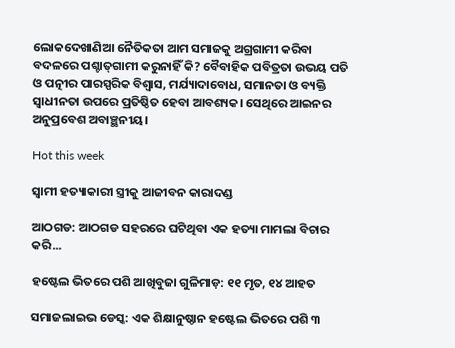ଲୋକଦେଖାଣିଆ ନୈତିକତା ଆମ ସମାଜକୁ ଅଗ୍ରଗାମୀ କରିବା ବଦଳରେ ପଶ୍ଚାତ୍‌ଗାମୀ କରୁନାହିଁ କି? ବୈବାହିକ ପବିତ୍ରତା ଉଭୟ ପତି ଓ ପତ୍ନୀର ପାରସ୍ପରିକ ବିଶ୍ବାସ, ମର୍ଯ୍ୟାଦାବୋଧ, ସମାନତା ଓ ବ୍ୟକ୍ତି ସ୍ବାଧୀନତା ଉପରେ ପ୍ରତିଷ୍ଠିତ ହେବା ଆବଶ୍ୟକ। ସେଥିରେ ଆଇନର ଅନୁପ୍ରବେଶ ଅବାଞ୍ଛନୀୟ।

Hot this week

ସ୍ୱାମୀ ହତ୍ୟାକାରୀ ସ୍ତ୍ରୀକୁ ଆଜୀବନ କାରାଦଣ୍ଡ

ଆଠଗଡ: ଆଠଗଡ ସହରରେ ଘଟିଥିବା ଏକ ହତ୍ୟା ମାମଲା ବିଚାର କରି...

ହଷ୍ଟେଲ ଭିତରେ ପଶି ଆଖିବୁଜା ଗୁଳିମାଡ଼: ୧୧ ମୃତ, ୧୪ ଆହତ

ସମାଜଲାଇଭ ଡେସ୍କ: ଏକ ଶିକ୍ଷାନୁଷ୍ଠାନ ହଷ୍ଟେଲ ଭିତରେ ପଶି ୩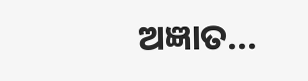ଅଜ୍ଞାତ...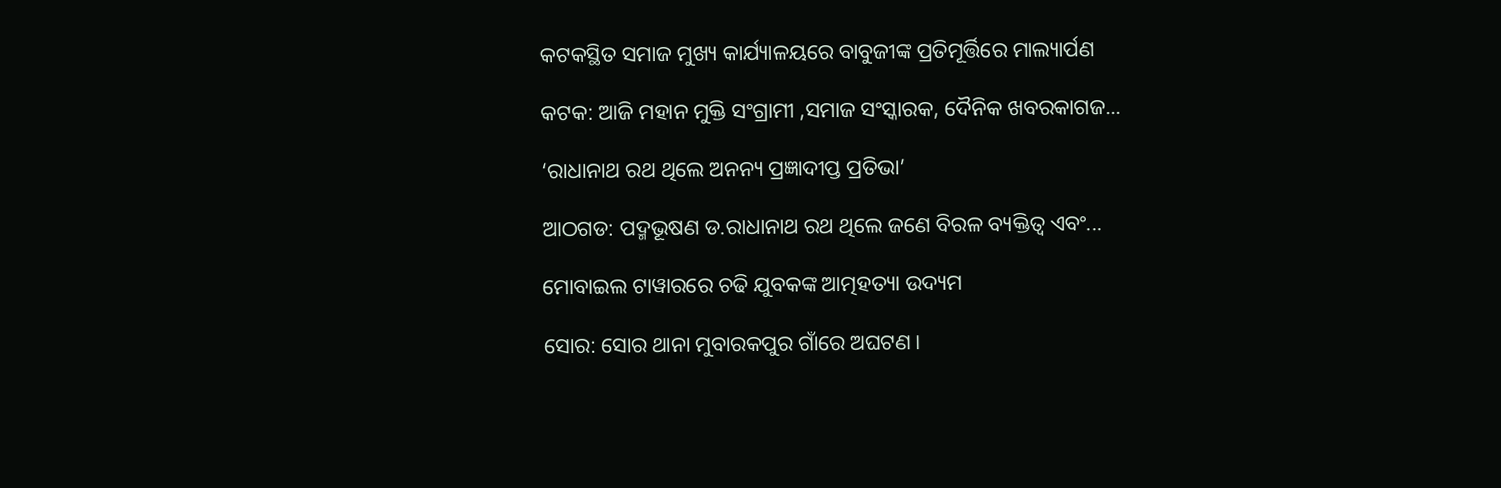କଟକସ୍ଥିତ ସମାଜ ମୁଖ୍ୟ କାର୍ଯ୍ୟାଳୟରେ ବାବୁଜୀଙ୍କ ପ୍ରତିମୂର୍ତ୍ତିରେ ମାଲ୍ୟାର୍ପଣ

କଟକ: ଆଜି ମହାନ ମୁକ୍ତି ସଂଗ୍ରାମୀ ,ସମାଜ ସଂସ୍କାରକ, ଦୈନିକ ଖବରକାଗଜ...

‘ରାଧାନାଥ ରଥ ଥିଲେ ଅନନ୍ୟ ପ୍ରଜ୍ଞାଦୀପ୍ତ ପ୍ରତିଭା’

ଆଠଗଡ: ପଦ୍ମଭୂଷଣ ଡ.ରାଧାନାଥ ରଥ ଥିଲେ ଜଣେ ବିରଳ ବ୍ୟକ୍ତିତ୍ବ ଏବଂ...

ମୋବାଇଲ ଟାୱାରରେ ଚଢି ଯୁବକଙ୍କ ଆତ୍ମହତ୍ୟା ଉଦ୍ୟମ

ସୋର: ସୋର ଥାନା ମୁବାରକପୁର ଗାଁରେ ଅଘଟଣ।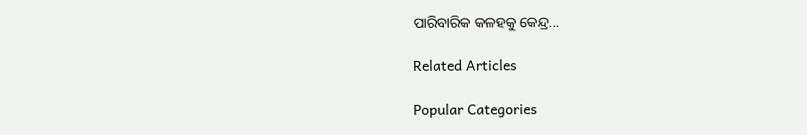ପାରିବାରିକ କଳହକୁ କେନ୍ଦ୍ର...

Related Articles

Popular Categories